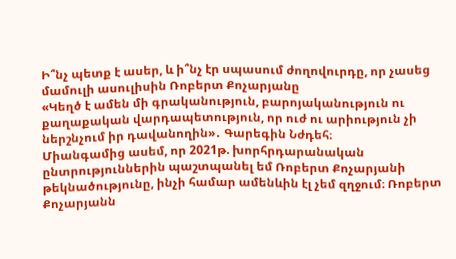Ի՞նչ պետք է ասեր, և ի՞նչ էր սպասում ժողովուրդը, որ չասեց մամուլի ասուլիսին Ռոբերտ Քոչարյանը
«Կեղծ է ամեն մի գրականություն, բարոյականություն ու քաղաքական վարդապետություն, որ ուժ ու արիություն չի ներշնչում իր դավանողին»․ Գարեգին Նժդեհ։
Միանգամից ասեմ, որ 2021թ. խորհրդարանական ընտրություններին պաշտպանել եմ Ռոբերտ Քոչարյանի թեկնածությունը, ինչի համար ամենևին էլ չեմ զղջում։ Ռոբերտ Քոչարյանն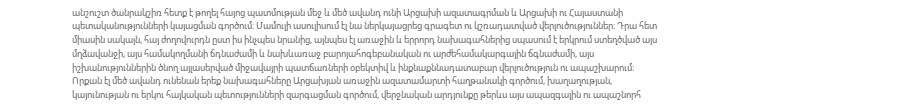անշուշտ ծանրակշիռ հետք է թողել հայոց պատմության մեջ և մեծ ավանդ ունի Արցախի ազատագրման և Արցախի ու Հայաստանի պետականությունների կայացման գործում։ Մամուլի ասուլիսում էլ նա ներկայացրեց գրագետ ու կշռադատված վերլուծություններ։ Դրա հետ միասին սակայն, հայ ժողովուրդն ըստ իս ինչպես նրանից, այնպես էլ առաջին և երրորդ նախագահներից սպասում է երկրում ստեղծված այս մղձավանջի, այս համակողմանի ճդնաժամի և նախևառաջ բարոյահոգեբանական ու արժեհամակարգային ճգնաժամի, այս իշխանություններին ծնող այլասերված միջավայրի պատճառների օբեկտիվ և ինքնաքննադատաբար վերլուծություն ու ապաշխարում։ Որքան էլ մեծ ավանդ ունենան երեք նախագահները Արցախյան առաջին ազատամարտի հաղթանակի գործում, խաղաղության, կայունության ու երկու հայկական պետությունների զարգացման գործում, վերջնական արդյունքը թերևս այս ապազգային ու ապաշնորհ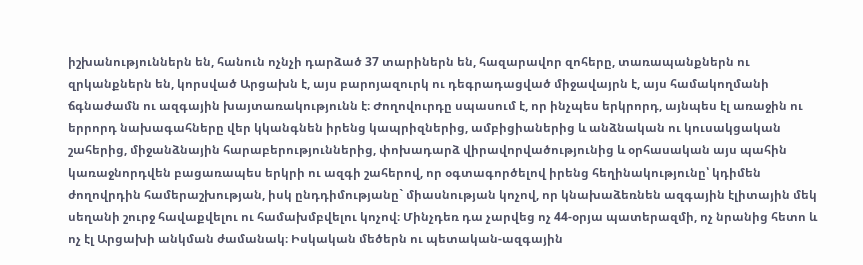իշխանություններն են, հանուն ոչնչի դարձած 37 տարիներն են, հազարավոր զոհերը, տառապանքներն ու զրկանքներն են, կորսված Արցախն է, այս բարոյազուրկ ու դեգրադացված միջավայրն է, այս համակողմանի ճգնաժամն ու ազգային խայտառակությունն է։ Ժողովուրդը սպասում է, որ ինչպես երկրորդ, այնպես էլ առաջին ու երրորդ նախագահները վեր կկանգնեն իրենց կապրիզներից, ամբիցիաներից և անձնական ու կուսակցական շահերից, միջանձնային հարաբերություններից, փոխադարձ վիրավորվածությունից և օրհասական այս պահին կառաջնորդվեն բացառապես երկրի ու ազգի շահերով, որ օգտագործելով իրենց հեղինակությունը՝ կդիմեն ժողովրդին համերաշխության, իսկ ընդդիմությանը` միասնության կոչով, որ կնախաձեռնեն ազգային էլիտային մեկ սեղանի շուրջ հավաքվելու ու համախմբվելու կոչով։ Մինչդեռ դա չարվեց ոչ 44-օրյա պատերազմի, ոչ նրանից հետո և ոչ էլ Արցախի անկման ժամանակ։ Իսկական մեծերն ու պետական-ազգային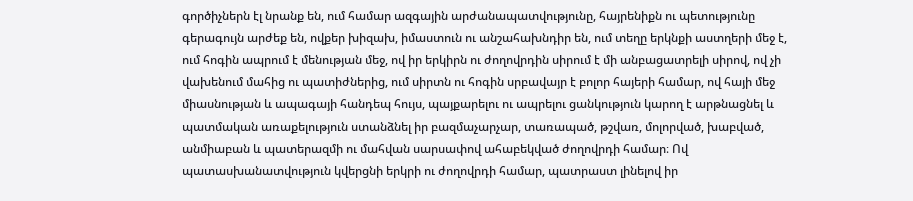գործիչներն էլ նրանք են, ում համար ազգային արժանապատվությունը, հայրենիքն ու պետությունը գերագույն արժեք են, ովքեր խիզախ, իմաստուն ու անշահախնդիր են, ում տեղը երկնքի աստղերի մեջ է, ում հոգին ապրում է մենության մեջ, ով իր երկիրն ու ժողովրդին սիրում է մի անբացատրելի սիրով, ով չի վախենում մահից ու պատիժներից, ում սիրտն ու հոգին սրբավայր է բոլոր հայերի համար, ով հայի մեջ միասնության և ապագայի հանդեպ հույս, պայքարելու ու ապրելու ցանկություն կարող է արթնացնել և պատմական առաքելություն ստանձնել իր բազմաչարչար, տառապած, թշվառ, մոլորված, խաբված, անմիաբան և պատերազմի ու մահվան սարսափով ահաբեկված ժողովրդի համար։ Ով պատասխանատվություն կվերցնի երկրի ու ժողովրդի համար, պատրաստ լինելով իր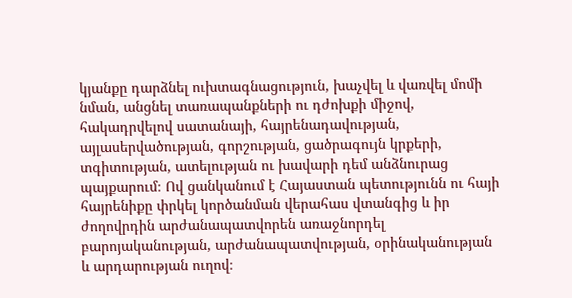կյանքը դարձնել ուխտագնացություն, խաչվել և վառվել մոմի նման, անցնել տառապանքների ու դժոխքի միջով, հակադրվելով սատանայի, հայրենադավության, այլասերվածության, գորշության, ցածրագույն կրքերի, տգիտության, ատելության ու խավարի դեմ անձնուրաց պայքարում։ Ով ցանկանում է Հայաստան պետությունն ու հայի հայրենիքը փրկել կործանման վերահաս վտանգից և իր ժողովրդին արժանապատվորեն առաջնորդել բարոյականության, արժանապատվության, օրինականության և արդարության ուղով։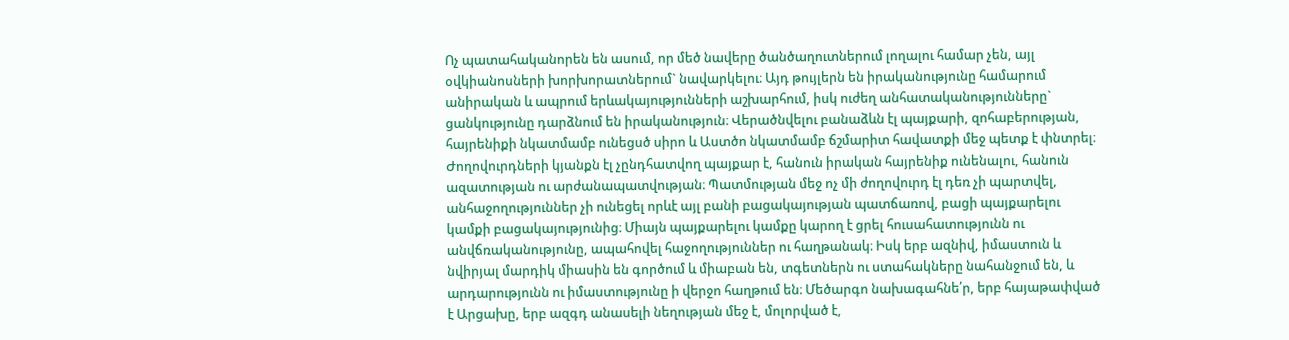Ոչ պատահականորեն են ասում, որ մեծ նավերը ծանծաղուտներում լողալու համար չեն, այլ օվկիանոսների խորխորատներում` նավարկելու։ Այդ թույլերն են իրականությունը համարում անիրական և ապրում երևակայությունների աշխարհում, իսկ ուժեղ անհատականությունները` ցանկությունը դարձնում են իրականություն։ Վերածնվելու բանաձևն էլ պայքարի, զոհաբերության, հայրենիքի նկատմամբ ունեցսծ սիրո և Աստծո նկատմամբ ճշմարիտ հավատքի մեջ պետք է փնտրել։ Ժողովուրդների կյանքն էլ չընդհատվող պայքար է, հանուն իրական հայրենիք ունենալու, հանուն ազատության ու արժանապատվության։ Պատմության մեջ ոչ մի ժողովուրդ էլ դեռ չի պարտվել, անհաջողություններ չի ունեցել որևէ այլ բանի բացակայության պատճառով, բացի պայքարելու կամքի բացակայությունից։ Միայն պայքարելու կամքը կարող է ցրել հուսահատությունն ու անվճռականությունը, ապահովել հաջողություններ ու հաղթանակ։ Իսկ երբ ազնիվ, իմաստուն և նվիրյալ մարդիկ միասին են գործում և միաբան են, տգետներն ու ստահակները նահանջում են, և արդարությունն ու իմաստությունը ի վերջո հաղթում են։ Մեծարգո նախագահնե՛ր, երբ հայաթափված է Արցախը, երբ ազգդ անասելի նեղության մեջ է, մոլորված է,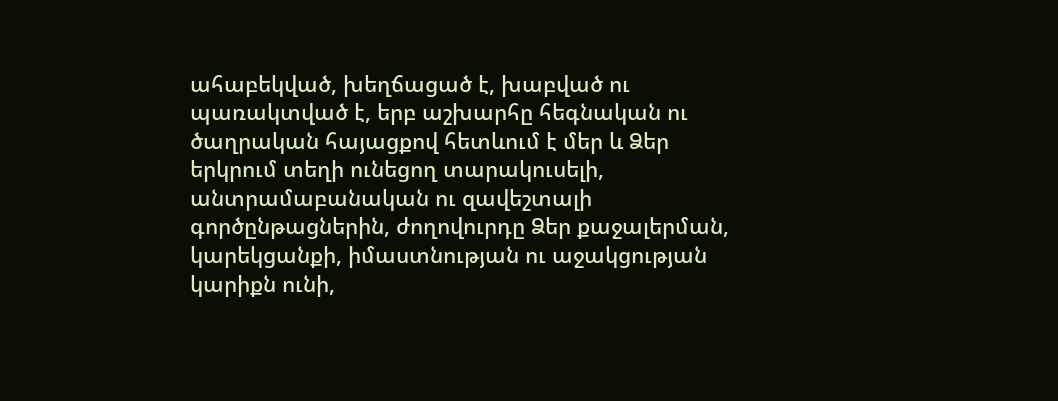ահաբեկված, խեղճացած է, խաբված ու պառակտված է, երբ աշխարհը հեգնական ու ծաղրական հայացքով հետևում է մեր և Ձեր երկրում տեղի ունեցող տարակուսելի, անտրամաբանական ու զավեշտալի գործընթացներին, ժողովուրդը Ձեր քաջալերման, կարեկցանքի, իմաստնության ու աջակցության կարիքն ունի,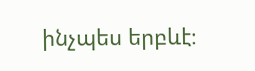ինչպես երբևէ։